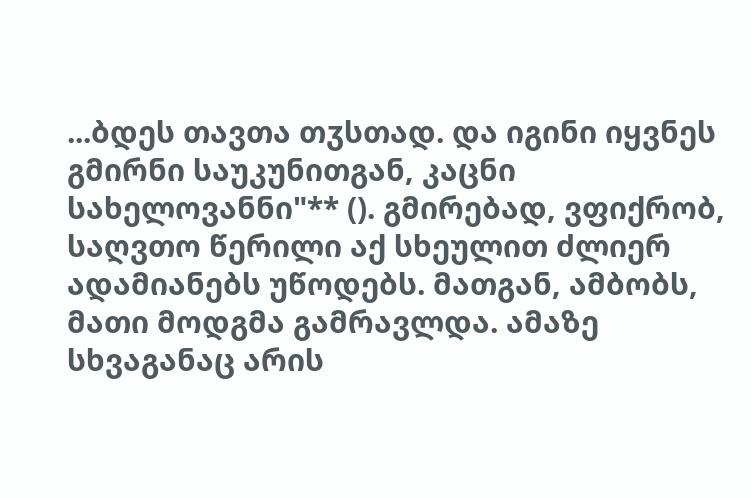...ბდეს თავთა თჳსთად. და იგინი იყვნეს გმირნი საუკუნითგან, კაცნი სახელოვანნი"** (). გმირებად, ვფიქრობ, საღვთო წერილი აქ სხეულით ძლიერ ადამიანებს უწოდებს. მათგან, ამბობს, მათი მოდგმა გამრავლდა. ამაზე სხვაგანაც არის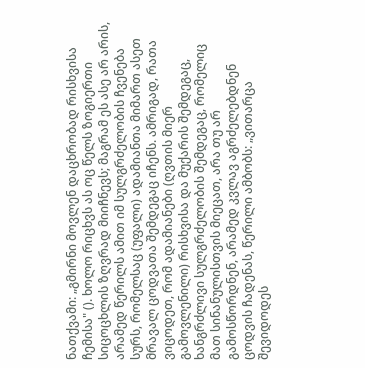ნათქვამი: „გმირნი მოვლენ დაცხრობად რისხვისა ჩემისა" (). ხოლო რიცხვს ას ოც წელს ზოგიერთი სიცოცხლის ზღვრად მიიჩნევს; მაგრამ ეს ასე არ არის, არამედ წერილს ამით იმ სულგრძელობის ჩვენება სურს, რომელსაც (უფალი) ადამიანთა მიმართ ასეთ მრავალ ცოდვათა შემდეგაც იჩენს. ამრიგად, რათა ვიცოდეთ, რომ ადამიანები (ღვთის მიერ გამოვლენილი) რისხვისა და მუქარის შემდეგაც, ხანგრძლივი სულგრძელობის შემდეგაც, რომელიც მათ სინანულისთვის მიეცათ, არა თუ არ გამოსწორდნენ, არამედ კვლავ აგრძელებდნენ ცოდვის ჩადენას, წერილი ამბობს: „ვითარცა შევიდოდეს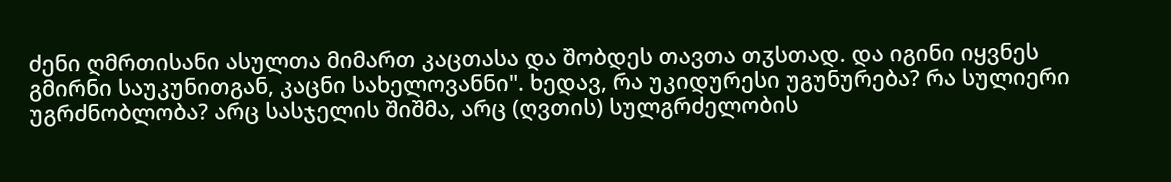ძენი ღმრთისანი ასულთა მიმართ კაცთასა და შობდეს თავთა თჳსთად. და იგინი იყვნეს გმირნი საუკუნითგან, კაცნი სახელოვანნი". ხედავ, რა უკიდურესი უგუნურება? რა სულიერი უგრძნობლობა? არც სასჯელის შიშმა, არც (ღვთის) სულგრძელობის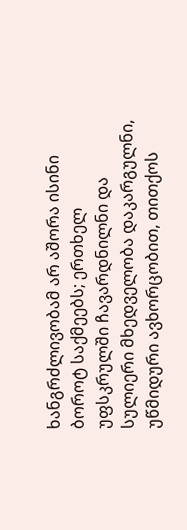ხანგრძლივობამ არ აშორა ისინი ბოროტ საქმეებს; ერთხელ უფსკრულში ჩავარდნილნი და სულიერი მხედველობა დაკარგულნი, უწმიდური ავხორცობით, თითქოს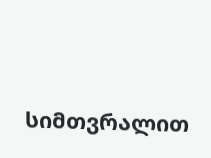სიმთვრალით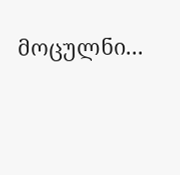მოცულნი...